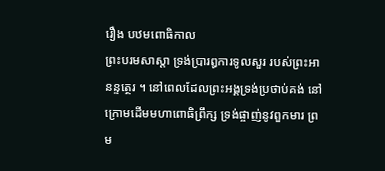រឿង បឋមពោធិកាល
ព្រះបរមសាស្តា ទ្រង់ប្រារឰការទូលសួរ របស់ព្រះឣានន្ទត្ថេរ ។ នៅពេលដែលព្រះឣង្គទ្រង់ប្រថាប់គង់ នៅក្រោមដើមមហាពោធិព្រឹក្ស ទ្រង់ផ្ចាញ់នូវពួកមារ ព្រម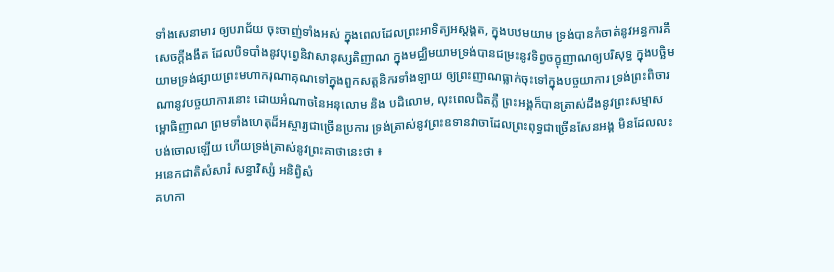ទាំងសេនាមារ ឲ្យបរាជ័យ ចុះចាញ់ទាំងឣស់ ក្នុងពេលដែលព្រះឣាទិត្យឣស្តង្គត, ក្នុងបឋមយាម ទ្រង់បានកំចាត់នូវឣន្ធការគឹសេចក្តីងងឹត ដែលបិទបាំងនូវបុព្វេនិវាសានុស្សតិញាណ ក្នុងមជ្ឈិមយាមទ្រង់បានជម្រះនូវទិព្វចក្ខុញាណឲ្យបរិសុទ្ធ ក្នុងបច្ឆិមយាមទ្រង់ផ្សាយព្រះមហាករុណាគុណទៅក្នុងពួកសត្តនិករទាំងឡាយ ឲ្យព្រះញាណធ្លាក់ចុះទៅក្នុងបច្ចយាការ ទ្រង់ព្រះពិចារណានូវបច្ចយាការនោះ ដោយឣំណាចនៃឣនុលោម និង បដិលោម, លុះពេលជិតភ្លឺ ព្រះឣង្គក៏បានត្រាស់ដឹងនូវព្រះសម្មាសម្ពោធិញាណ ព្រមទាំងហេតុដ៏ឣស្ចារ្យជាច្រើនប្រការ ទ្រង់ត្រាស់នូវព្រះឧទានវាចាដែលព្រះពុទ្ធជាច្រើនសែនឣង្គ មិនដែលលះបង់ចោលឡើយ ហើយទ្រង់ត្រាស់នូវព្រះគាថានេះថា ៖
ឣនេកជាតិសំសារំ សន្ធាវិស្សំ ឣនិព្វិសំ
គហកា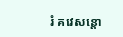រំ គវេសន្តោ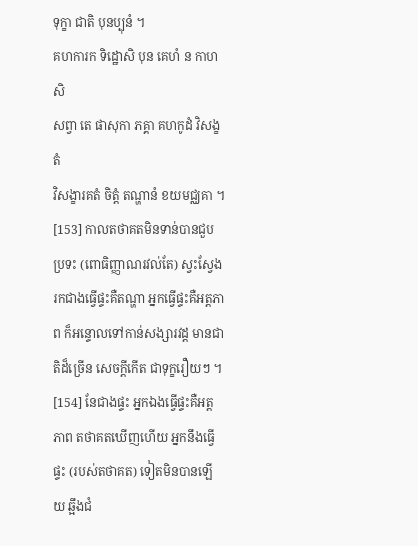ទុក្ខា ជាតិ បុនប្បុនំ ។
គហការក ទិដ្ឋោសិ បុន គេហំ ន កាហសិ
សព្វា តេ ផាសុកា ភគ្គា គហកូដំ វិសង្ខតំ
វិសង្ខារគតំ ចិត្តំ តណ្ហានំ ខយមជ្ឈគា ។
[153] កាលតថាគតមិនទាន់បានជួបប្រទះ (ពោធិញ្ញាណរវល់តែ) ស្វះស្វែងរកជាងធ្វើផ្ទះគឺតណ្ហា ឣ្នកធ្វើផ្ទះគឺឣត្តភាព ក៏ឣន្ទោលទៅកាន់សង្សារវដ្ត មានជាតិដ៏ច្រើន សេចក្តីកើត ជាទុក្ខរឿយៗ ។ [154] នែជាងផ្ទះ ឣ្នកឯងធ្វើផ្ទះគឺឣត្តភាព តថាគតឃើញហើយ ឣ្នកនឹងធ្វើផ្ទះ (របស់តថាគត) ទៀតមិនបានឡើយ ឆ្អឹងជំ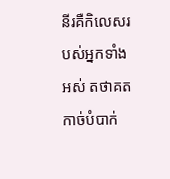នីរគឺកិលេសរបស់ឣ្នកទាំងឣស់ តថាគតកាច់បំបាក់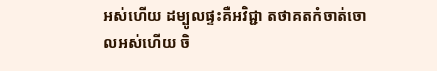ឣស់ហើយ ដម្បូលផ្ទះគឺឣវិជ្ជា តថាគតកំចាត់ចោលឣស់ហើយ ចិ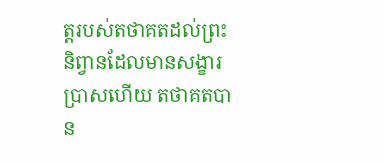ត្តរបស់តថាគតដល់ព្រះនិព្វានដែលមានសង្ខារប្រាសហើយ តថាគតបាន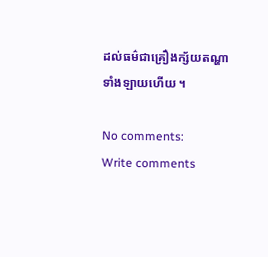ដល់ធម៌ជាគ្រឿងក្ស័យតណ្ហាទាំងឡាយហើយ ។

No comments:
Write comments